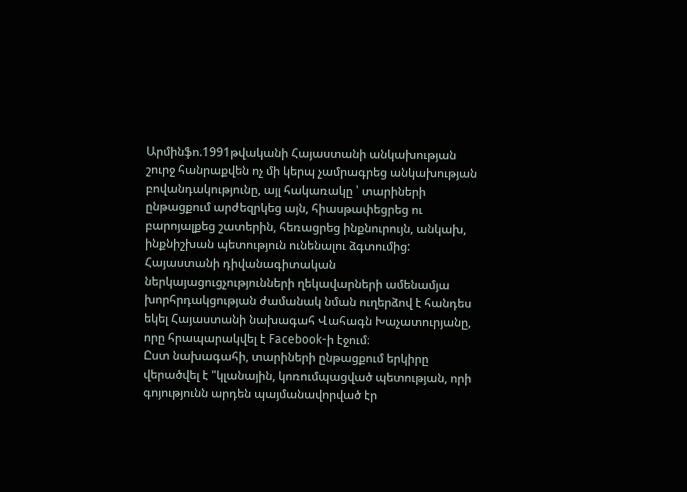Արմինֆո.1991թվականի Հայաստանի անկախության շուրջ հանրաքվեն ոչ մի կերպ չամրագրեց անկախության բովանդակությունը, այլ հակառակը ՝ տարիների ընթացքում արժեզրկեց այն, հիասթափեցրեց ու բարոյալքեց շատերին, հեռացրեց ինքնուրույն, անկախ, ինքնիշխան պետություն ունենալու ձգտումից: Հայաստանի դիվանագիտական ներկայացուցչությունների ղեկավարների ամենամյա խորհրդակցության ժամանակ նման ուղերձով է հանդես եկել Հայաստանի նախագահ Վահագն Խաչատուրյանը, որը հրապարակվել է Facebook-ի էջում։
Ըստ նախագահի, տարիների ընթացքում երկիրը վերածվել է "կլանային, կոռումպացված պետության, որի գոյությունն արդեն պայմանավորված էր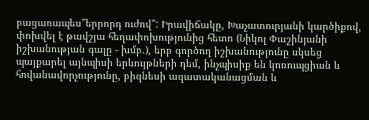բացառապես"երրորդ ուժով": Իրավիճակը, Խաչատուրյանի կարծիքով, փոխվել է թավշյա հեղափոխությունից հետո (Նիկոլ Փաշինյանի իշխանության գալը - խմբ.), երբ գործող իշխանությունը սկսեց պայքարել այնպիսի երևույթների դեմ, ինչպիսիք են կոռուպցիան և հովանավորչությունը, բիզնեսի ազատականացման և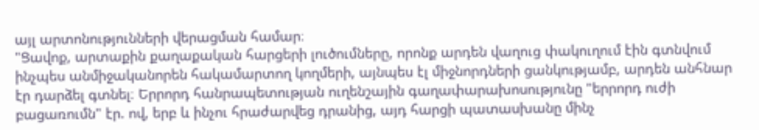այլ արտոնությունների վերացման համար։
"Ցավոք, արտաքին քաղաքական հարցերի լուծումները, որոնք արդեն վաղուց փակուղում էին գտնվում ինչպես անմիջականորեն հակամարտող կողմերի, այնպես էլ միջնորդների ցանկությամբ, արդեն անհնար էր դարձել գտնել։ Երրորդ հանրապետության ուղենշային գաղափարախոսությունը "երրորդ ուժի բացառումն" էր. ով, երբ և ինչու հրաժարվեց դրանից, այդ հարցի պատասխանը մինչ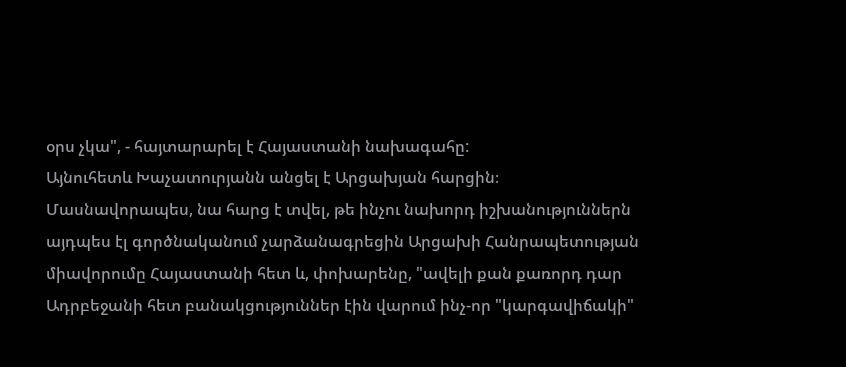օրս չկա", - հայտարարել է Հայաստանի նախագահը:
Այնուհետև Խաչատուրյանն անցել է Արցախյան հարցին։ Մասնավորապես, նա հարց է տվել, թե ինչու նախորդ իշխանություններն այդպես էլ գործնականում չարձանագրեցին Արցախի Հանրապետության միավորումը Հայաստանի հետ և, փոխարենը, "ավելի քան քառորդ դար Ադրբեջանի հետ բանակցություններ էին վարում ինչ-որ "կարգավիճակի"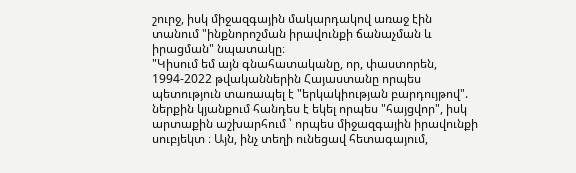շուրջ, իսկ միջազգային մակարդակով առաջ էին տանում "ինքնորոշման իրավունքի ճանաչման և իրացման" նպատակը։
"Կիսում եմ այն գնահատականը, որ, փաստորեն, 1994-2022 թվականներին Հայաստանը որպես պետություն տառապել է "երկակիության բարդույթով". ներքին կյանքում հանդես է եկել որպես "հայցվոր", իսկ արտաքին աշխարհում ՝ որպես միջազգային իրավունքի սուբյեկտ ։ Այն, ինչ տեղի ունեցավ հետագայում,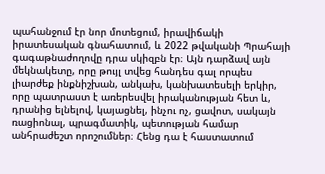պահանջում էր նոր մոտեցում, իրավիճակի իրատեսական գնահատում, և 2022 թվականի Պրահայի գագաթնաժողովը դրա սկիզբն էր։ Այն դարձավ այն մեկնակետը, որը թույլ տվեց հանդես գալ որպես լիարժեք ինքնիշխան, անկախ, կանխատեսելի երկիր, որը պատրաստ է առերեսվել իրականության հետ և, դրանից ելնելով, կայացնել, ինչու ոչ, ցավոտ, սակայն ռացիոնալ, պրագմատիկ, պետության համար անհրաժեշտ որոշումներ։ Հենց դա է հաստատում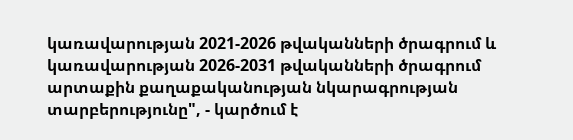կառավարության 2021-2026 թվականների ծրագրում և կառավարության 2026-2031 թվականների ծրագրում արտաքին քաղաքականության նկարագրության տարբերությունը", - կարծում է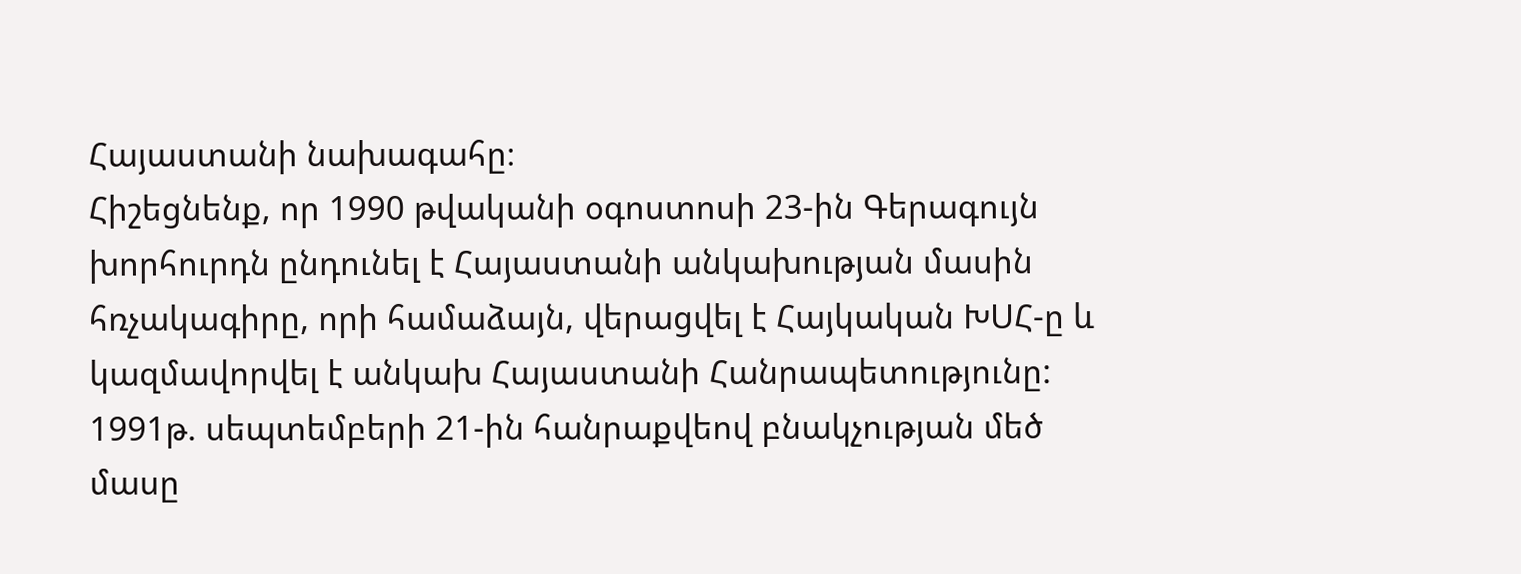Հայաստանի նախագահը։
Հիշեցնենք, որ 1990 թվականի օգոստոսի 23-ին Գերագույն խորհուրդն ընդունել է Հայաստանի անկախության մասին հռչակագիրը, որի համաձայն, վերացվել է Հայկական ԽՍՀ-ը և կազմավորվել է անկախ Հայաստանի Հանրապետությունը: 1991թ. սեպտեմբերի 21-ին հանրաքվեով բնակչության մեծ մասը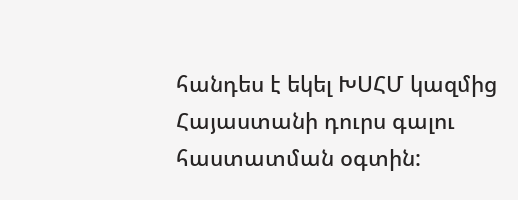հանդես է եկել ԽՍՀՄ կազմից Հայաստանի դուրս գալու հաստատման օգտին: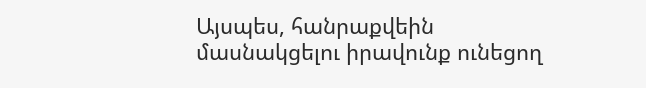Այսպես, հանրաքվեին մասնակցելու իրավունք ունեցող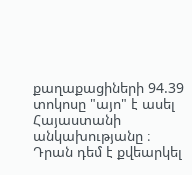քաղաքացիների 94.39 տոկոսը "այո" է ասել Հայաստանի անկախությանը ։ Դրան դեմ է քվեարկել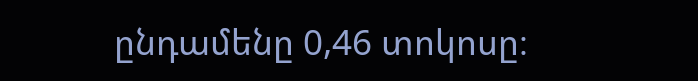ընդամենը 0,46 տոկոսը։